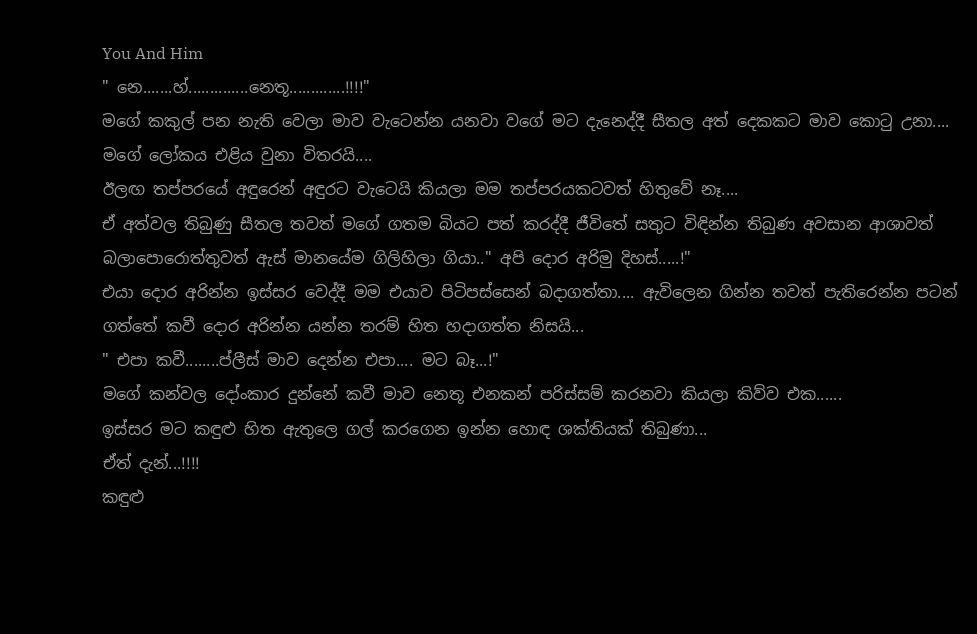You And Him
" නෙ.......හ්..............නෙතූ.............!!!!"
මගේ කකුල් පන නැති වෙලා මාව වැටෙන්න යනවා වගේ මට දැනෙද්දී සීතල අත් දෙකකට මාව කොටු උනා....
මගේ ලෝකය එළිය වුනා විතරයි....
ඊලඟ තප්පරයේ අඳුරෙන් අඳුරට වැටෙයි කියලා මම තප්පරයකටවත් හිතුවේ නෑ....
ඒ අත්වල තිබුණු සීතල තවත් මගේ ගතම බියට පත් කරද්දී ජීවිතේ සතුට විඳින්න තිබුණ අවසාන ආශාවත් බලාපොරොත්තුවත් ඇස් මානයේම ගිලිහිලා ගියා.." අපි දොර අරිමු දිහස්.....!"
එයා දොර අරින්න ඉස්සර වෙද්දී මම එයාව පිටිපස්සෙන් බදාගත්තා.... ඇවිලෙන ගින්න තවත් පැතිරෙන්න පටන් ගත්තේ කවී දොර අරින්න යන්න තරම් හිත හදාගත්ත නිසයි...
" එපා කවී........ප්ලීස් මාව දෙන්න එපා.... මට බෑ...!"
මගේ කන්වල දෝංකාර දුන්නේ කවී මාව නෙතූ එනකන් පරිස්සම් කරනවා කියලා කිව්ව එක......
ඉස්සර මට කඳුළු හිත ඇතුලෙ ගල් කරගෙන ඉන්න හොඳ ශක්තියක් තිබුණා...
ඒත් දැන්...!!!!
කඳුළු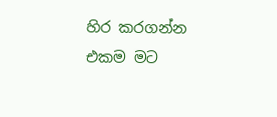හිර කරගන්න එකම මට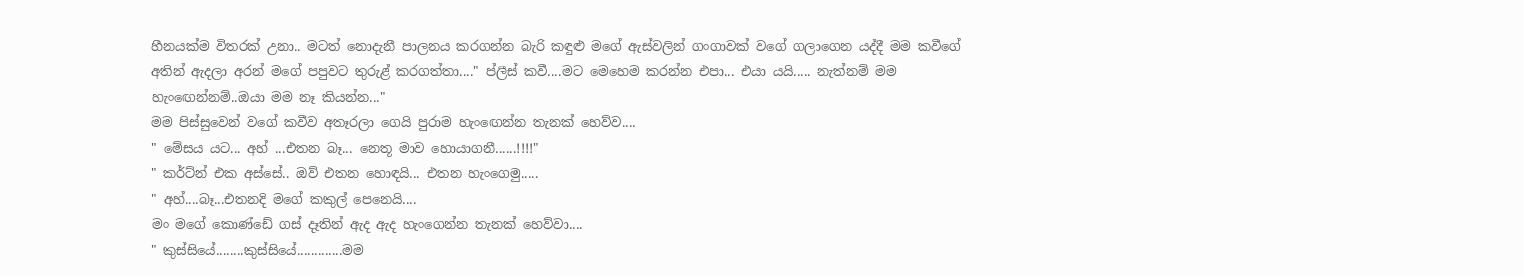හීනයක්ම විතරක් උනා.. මටත් නොදැනී පාලනය කරගන්න බැරි කඳුළු මගේ ඇස්වලින් ගංගාවක් වගේ ගලාගෙන යද්දී මම කවීගේ අතින් ඇදලා අරන් මගේ පපුවට තුරුළ් කරගත්තා...." ප්ලීස් කවී....මට මෙහෙම කරන්න එපා... එයා යයි..... නැත්නම් මම හැංඟෙන්නම්..ඔයා මම නෑ කියන්න..."
මම පිස්සුවෙන් වගේ කවීව අතෑරලා ගෙයි පුරාම හැංඟෙන්න තැනක් හෙව්ව....
" මේසය යට... අහ් ...එතන බෑ... නෙතූ මාව හොයාගනී......!!!!"
" කර්ට්න් එක අස්සේ.. ඔව් එතන හොඳයි... එතන හැංගෙමු.....
" අහ්....බෑ...එතනදි මගේ කකුල් පෙනෙයි....
මං මගේ කොණ්ඩේ ගස් දෑතින් ඇද ඇද හැංගෙන්න තැනක් හෙව්වා....
" කුස්සියේ........කුස්සියේ.............මම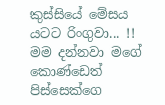කුස්සියේ මේසය යටට රිංගුවා... !!
මම දන්නවා මගේ කොණ්ඩෙත් පිස්සෙක්ගෙ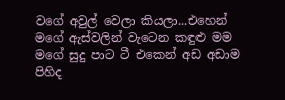වගේ අවුල් වෙලා කියලා...එහෙන් මගේ ඇස්වලින් වැටෙන කඳුළු මම මගේ සුදු පාට ටී එකෙන් අඩ අඩාම පිහිද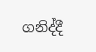ගනිද්දී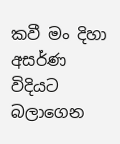කවී මං දිහා අසර්ණ විදියට බලාගෙන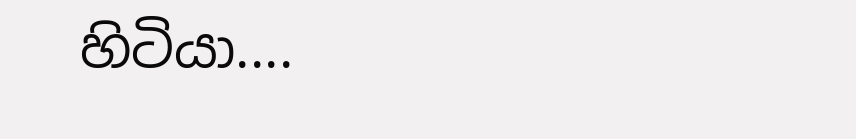හිටියා....